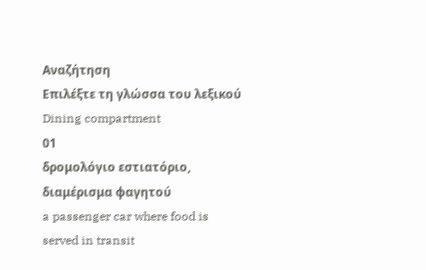Αναζήτηση
Επιλέξτε τη γλώσσα του λεξικού
Dining compartment
01
δρομολόγιο εστιατόριο, διαμέρισμα φαγητού
a passenger car where food is served in transit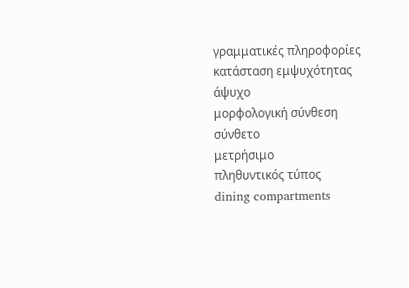γραμματικές πληροφορίες
κατάσταση εμψυχότητας
άψυχο
μορφολογική σύνθεση
σύνθετο
μετρήσιμο
πληθυντικός τύπος
dining compartments